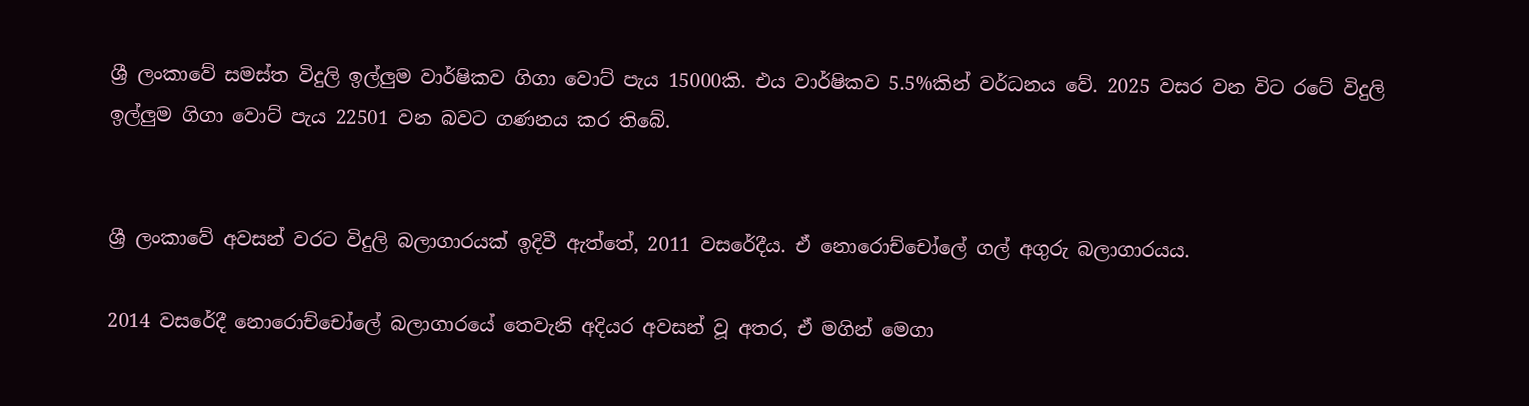ශ්‍රී ලංකාවේ සමස්ත විදුලි ඉල්ලුම වාර්ෂිකව ගිගා වොට් පැය 15000කි. එය වාර්ෂිකව 5.5%කින් වර්ධනය වේ. 2025 වසර වන විට රටේ විදුලි ඉල්ලුම ගිගා වොට් පැය 22501 වන බවට ගණනය කර තිබේ.


ශ්‍රී ලංකාවේ අවසන් වරට විදුලි බලාගාරයක් ඉදිවී ඇත්තේ, 2011 වසරේදීය. ඒ නොරොච්චෝලේ ගල් අගුරු බලාගාරයය.

2014 වසරේදී නොරොච්චෝලේ බලාගාරයේ තෙවැනි අදියර අවසන් වූ අතර, ඒ මගින් මෙගා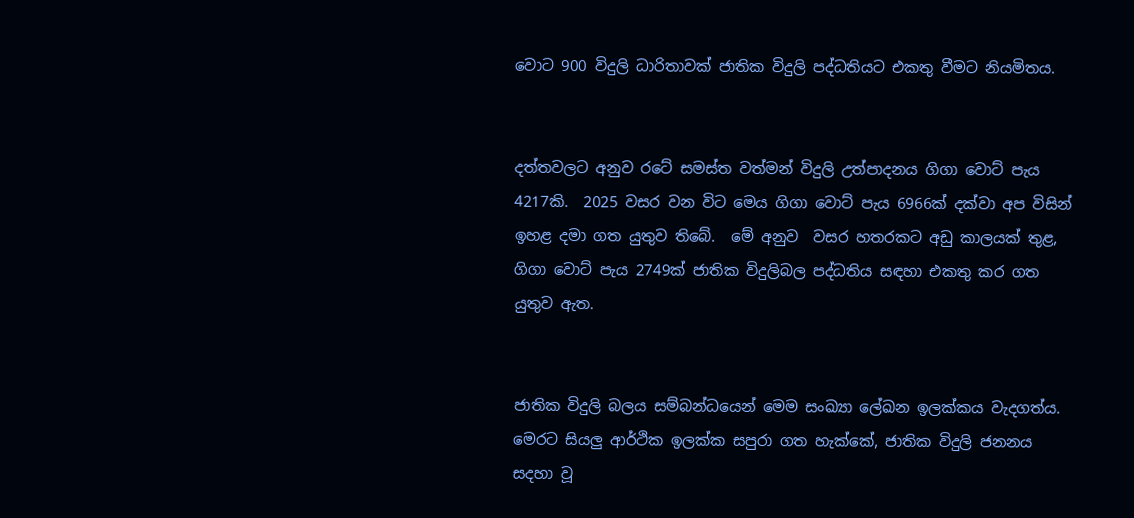වොට 900 විදුලි ධාරිතාවක් ජාතික විදුලි පද්ධතියට එකතු වීමට නියමිතය.


දත්තවලට අනුව රටේ සමස්ත වත්මන් විදුලි උත්පාදනය ගිගා වොට් පැය 4217කි.  2025 වසර වන විට මෙය ගිගා වොට් පැය 6966ක් දක්වා අප විසින් ඉහළ දමා ගත යුතුව තිබේ.  මේ අනුව  වසර හතරකට අඩු කාලයක් තුළ, ගිගා වොට් පැය 2749ක් ජාතික විදුලිබල පද්ධතිය සඳහා එකතු කර ගත යුතුව ඇත.


ජාතික විදුලි බලය සම්බන්ධයෙන් මෙම සංඛ්‍යා ලේඛන ඉලක්කය වැදගත්ය. මෙරට සියලු ආර්ථික ඉලක්ක සපුරා ගත හැක්කේ, ජාතික විදුලි ජනනය සදහා වූ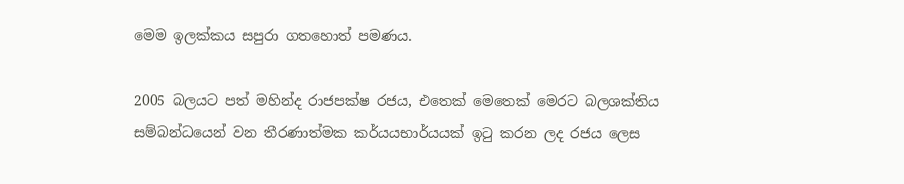මෙම ඉලක්කය සපුරා ගතහොත් පමණය.

2005 බලයට පත් මහින්ද රාජපක්ෂ රජය, එතෙක් මෙතෙක් මෙරට බලශක්තිය සම්බන්ධයෙන් වන තීරණාත්මක කර්යයභාර්යයක් ඉටු කරන ලද රජය ලෙස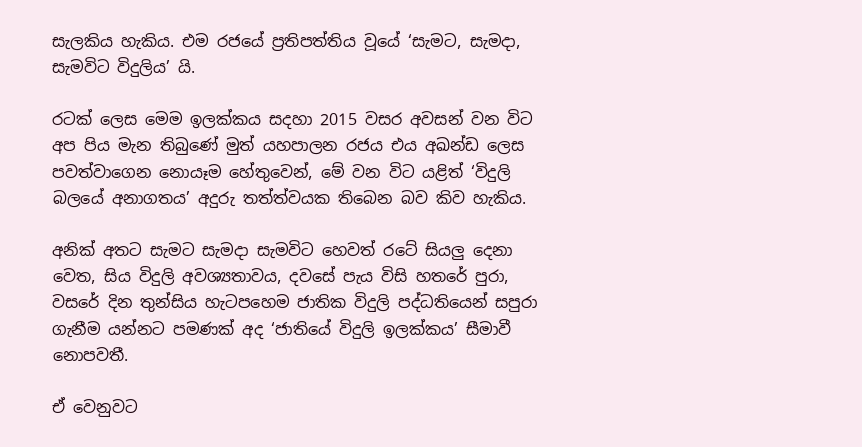සැලකිය හැකිය. එම රජයේ ප්‍රතිපත්තිය වූයේ ‘සැමට, සැමදා, සැමවිට විදුලිය’ යි.

රටක් ලෙස මෙම ඉලක්කය සදහා 2015 වසර අවසන් වන විට අප පිය මැන තිබුණේ මුත් යහපාලන රජය එය අඛන්ඩ ලෙස පවත්වාගෙන නොයෑම හේතුවෙන්, මේ වන විට යළිත් ‘විදුලි බලයේ අනාගතය’ අදුරු තත්ත්වයක තිබෙන බව කිව හැකිය.

අනික් අතට සැමට සැමදා සැමවිට හෙවත් රටේ සියලු දෙනා වෙත, සිය විදුලි අවශ්‍යතාවය, දවසේ පැය විසි හතරේ පුරා, වසරේ දින තුන්සිය හැටපහෙම ජාතික විදුලි පද්ධතියෙන් සපුරා ගැනීම යන්නට පමණක් අද ‘ජාතියේ විදුලි ඉලක්කය’ සීමාවී නොපවතී.

ඒ වෙනුවට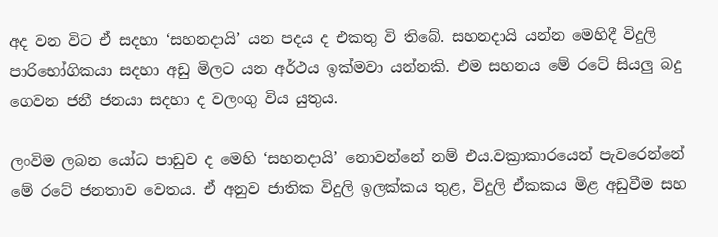අද වන විට ඒ සදහා ‘සහනදායි’ යන පදය ද එකතු වි තිබේ. සහනදායි යන්න මෙහිදී විදුලි පාරිභෝගිකයා සදහා අඩු මිලට යන අර්ථය ඉක්මවා යන්නකි. එම සහනය මේ රටේ සියලු බදු ගෙවන ජනී ජනයා සදහා ද වලංගු විය යුතුය.

ලංවිම ලබන යෝධ පාඩුව ද මෙහි ‘සහනදායි’ නොවන්නේ නම් එය.වක්‍රාකාරයෙන් පැවරෙන්නේ මේ රටේ ජනතාව වෙතය. ඒ අනුව ජාතික විදුලි ඉලක්කය තුළ, විදුලි ඒකකය මිළ අඩුවීම සහ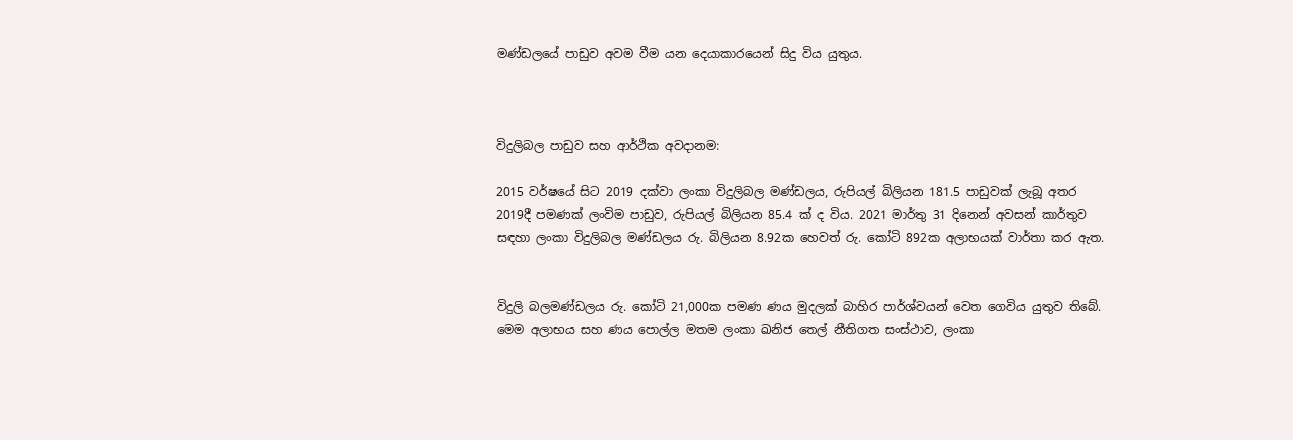මණ්ඩලයේ පාඩුව අවම වීම යන දෙයාකාරයෙන් සිදු විය යුතුය.



විදුලිබල පාඩුව සහ ආර්ථික අවදානම:

2015 වර්ෂයේ සිට 2019 දක්වා ලංකා විදුලිබල මණ්ඩලය, රුපියල් බිලියන 181.5 පාඩුවක් ලැබූ අතර  2019දී පමණක් ලංවිම පාඩුව, රුපියල් බිලියන 85.4 ක් ද විය. 2021 මාර්තු 31 දිනෙන් අවසන් කාර්තුව සඳහා ලංකා විදුලිබල මණ්ඩලය රු. බිලියන 8.92ක හෙවත් රු. කෝටි 892ක අලාභයක් වාර්තා කර ඇත.


විදුලි බලමණ්ඩලය රු. කෝටි 21,000ක පමණ ණය මුදලක් බාහිර පාර්ශ්වයන් වෙත ගෙවිය යුතුව තිබේ.  මෙම අලාභය සහ ණය පොල්ල මතම ලංකා ඛනිජ තෙල් නීතිගත සංස්ථාව, ලංකා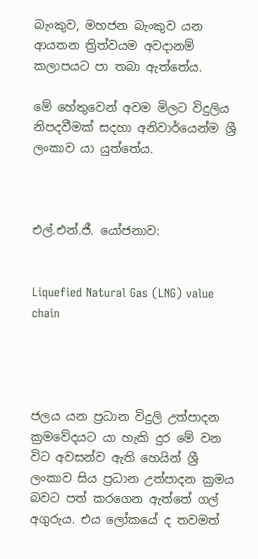බැංකුව, මහජන බැංකුව යන ආයතන ත්‍රිත්වයම අවදානම් කලාපයට පා තබා ඇත්තේය.

මේ හේතුවෙන් අවම මිලට විදුලිය නිපදවීමක් සදහා අනිවාර්යෙන්ම ශ්‍රී ලංකාව යා යුත්තේය.



එල්.එන්.ජී. යෝජනාව:


Liquefied Natural Gas (LNG) value chain




ජලය යන ප්‍රධාන විදුලි උත්පාදන ක්‍රමවේදයට යා හැකි දුර මේ වන විට අවසන්ව ඇති හෙයින් ශ්‍රී ලංකාව සිය ප්‍රධාන උත්පාදන ක්‍රමය බවට පත් කරගෙන ඇත්තේ ගල් අගුරුය. එය ලෝකයේ ද තවමත්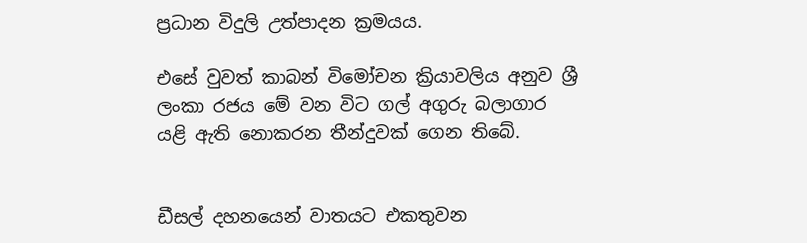ප්‍රධාන විදුලි උත්පාදන ක්‍රමයය.

එසේ වුවත් කාබන් විමෝචන ක්‍රියාවලිය අනුව ශ්‍රී ලංකා රජය මේ වන විට ගල් අගුරු බලාගාර යළි ඇති නොකරන තීන්දුවක් ගෙන තිබේ.


ඩීසල් දහනයෙන් වාතයට එකතුවන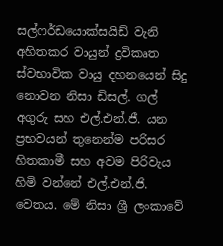සල්ෆර්ඩයොක්සයිඩ් වැනි අහිතකර වායුන් ද්‍රවිකෘත ස්වභාවික වායු දහනයෙන් සිදු නොවන නිසා ඩිසල්. ගල් අගුරු සහ එල්.එන්.ජී. යන ප්‍රභවයන් තුනෙන්ම පරිසර හිතකාමී සහ අවම පිරිවැය හිමි වන්නේ එල්.එන්.ජි. වෙතය. මේ නිසා ශ්‍රී ලංකාවේ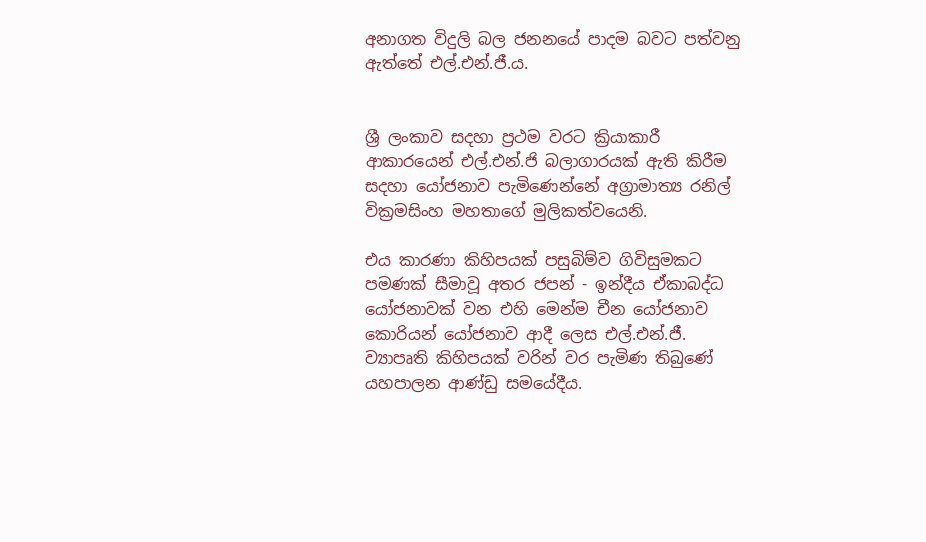අනාගත විදුලි බල ජනනයේ පාදම බවට පත්වනු ඇත්තේ එල්.එන්.ජී.ය.


ශ්‍රී ලංකාව සදහා ප්‍රථම වරට ක්‍රියාකාරී ආකාරයෙන් එල්.එන්.ජි බලාගාරයක් ඇති කිරීම සදහා යෝජනාව පැමිණෙන්නේ අග්‍රාමාත්‍ය රනිල් වික්‍රමසිංහ මහතාගේ මුලිකත්වයෙනි.

එය කාරණා කිහිපයක් පසුබිම්ව ගිවිසුමකට පමණක් සීමාවූ අතර ජපන් - ඉන්දීය ඒකාබද්ධ යෝජනාවක් වන එහි මෙන්ම චීන යෝජනාව කොරියන් යෝජනාව ආදී ලෙස එල්.එන්.ජී. ව්‍යාපෘති කිහිපයක් වරින් වර පැමිණ තිබුණේ යහපාලන ආණ්ඩු සමයේදීය.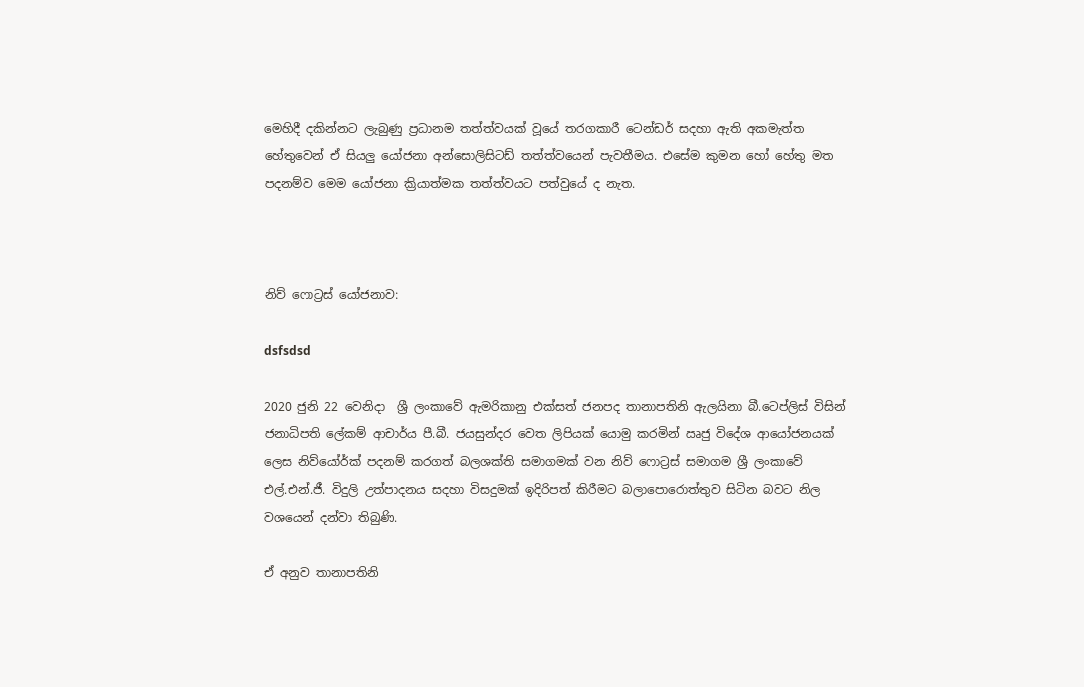මෙහිදී දකින්නට ලැබුණු ප්‍රධානම තත්ත්වයක් වූයේ තරගකාරී ටෙන්ඩර් සදහා ඇති අකමැත්ත හේතුවෙන් ඒ සියලු යෝජනා අන්සොලිසිටඩ් තත්ත්වයෙන් පැවතීමය. එසේම කුමන හෝ හේතු මත පදනම්ව මෙම යෝජනා ක්‍රියාත්මක තත්ත්වයට පත්වුයේ ද නැත.



නිව් ෆොට්‍රස් යෝජනාව:

dsfsdsd

2020 ජුනි 22 වෙනිදා  ශ්‍රී ලංකාවේ ඇමරිකානු එක්සත් ජනපද තානාපතිනි ඇලයිනා බී.ටෙප්ලිස් විසින් ජනාධිපති ලේකම් ආචාර්ය පී.බී. ජයසුන්දර වෙත ලිපියක් යොමු කරමින් ඍජු විදේශ ආයෝජනයක් ලෙස නිව්යෝර්ක් පදනම් කරගත් බලශක්ති සමාගමක් වන නිව් ෆොට්‍රස් සමාගම ශ්‍රී ලංකාවේ එල්.එන්.ජී. විදුලි උත්පාදනය සදහා විසදුමක් ඉදිරිපත් කිරීමට බලාපොරොත්තුව සිටින බවට නිල වශයෙන් දන්වා තිබුණි.

ඒ අනුව තානාපතිනි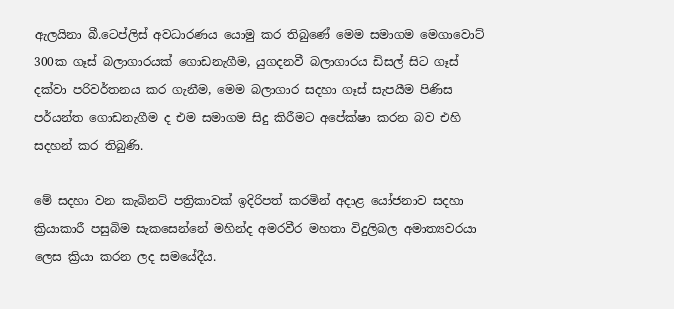ඇලයිනා බී.ටෙප්ලිස් අවධාරණය යොමු කර තිබුණේ මෙම සමාගම මෙගාවොට් 300ක ගෑස් බලාගාරයක් ගොඩනැගීම, යුගදනවී බලාගාරය ඩිසල් සිට ගෑස් දක්වා පරිවර්තනය කර ගැනීම, මෙම බලාගාර සදහා ගෑස් සැපයීම පිණිස පර්යන්ත ගොඩනැගීම ද එම සමාගම සිදු කිරීමට අපේක්ෂා කරන බව එහි සදහන් කර තිබුණි.

මේ සදහා වන කැබිනට් පත්‍රිකාවක් ඉදිරිපත් කරමින් අදාළ යෝජනාව සදහා ක්‍රියාකාරී පසුබිම සැකසෙන්නේ මහින්ද අමරවීර මහතා විදුලිබල අමාත්‍යවරයා ලෙස ක්‍රියා කරන ලද සමයේදීය.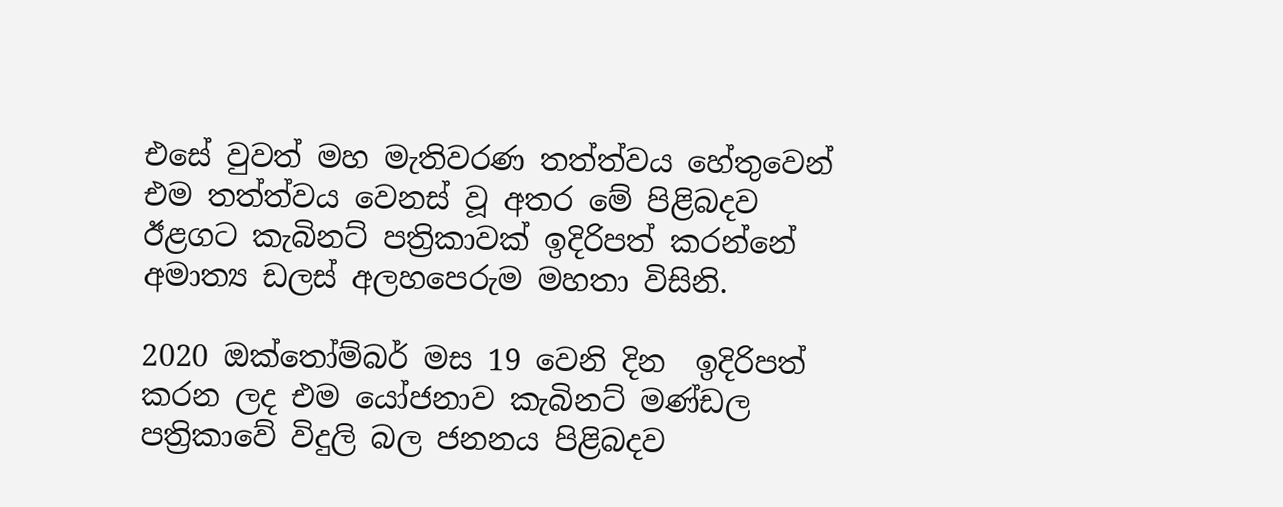එසේ වුවත් මහ මැතිවරණ තත්ත්වය හේතුවෙන් එම තත්ත්වය වෙනස් වූ අතර මේ පිළිබදව ඊළගට කැබිනට් පත්‍රිකාවක් ඉදිරිපත් කරන්නේ අමාත්‍ය ඩලස් අලහපෙරුම මහතා විසිනි.

2020 ඔක්තෝම්බර් මස 19 වෙනි දින  ඉදිරිපත් කරන ලද එම යෝජනාව කැබිනට් මණ්ඩල පත්‍රිකාවේ විදුලි බල ජනනය පිළිබදව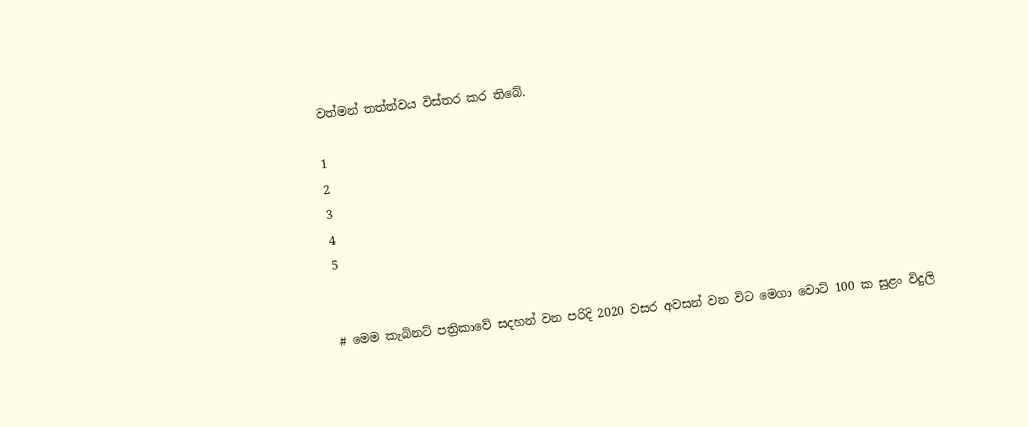වත්මන් තත්ත්වය විස්තර කර තිබේ.

1
2
3
4
5


# මෙම කැබිනට් පත්‍රිකාවේ සදහන් වන පරිදි 2020 වසර අවසන් වන විට මෙගා වොට් 100 ක සුළං විදුලි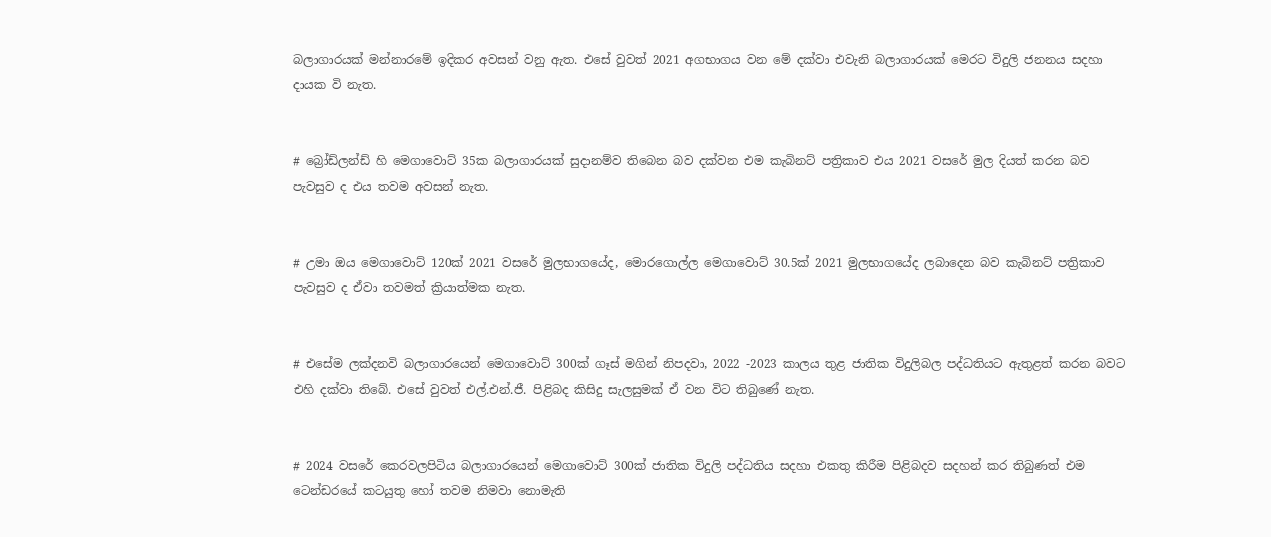බලාගාරයක් මන්නාරමේ ඉදිකර අවසන් වනු ඇත. එසේ වුවත් 2021 අගභාගය වන මේ දක්වා එවැනි බලාගාරයක් මෙරට විදුලි ජනනය සදහා දායක වි නැත.


# බ්‍රෝඩ්ලන්ඩ් හි මෙගාවොට් 35ක බලාගාරයක් සුදානම්ව තිබෙන බව දක්වන එම කැබිනට් පත්‍රිකාව එය 2021 වසරේ මුල දියත් කරන බව පැවසුව ද එය තවම අවසන් නැත.


# උමා ඔය මෙගාවොට් 120ක් 2021 වසරේ මුලභාගයේද, මොරගොල්ල මෙගාවොට් 30.5ක් 2021 මුලභාගයේද ලබාදෙන බව කැබිනට් පත්‍රිකාව පැවසුව ද ඒවා තවමත් ක්‍රියාත්මක නැත.


# එසේම ලක්දනවි බලාගාරයෙන් මෙගාවොට් 300ක් ගෑස් මගින් නිපදවා, 2022 -2023 කාලය තුළ ජාතික විදුලිබල පද්ධතියට ඇතුළත් කරන බවට එහි දක්වා තිබේ. එසේ වුවත් එල්.එන්.ජී. පිළිබද කිසිදු සැලසුමක් ඒ වන විට තිබුණේ නැත.


# 2024 වසරේ කෙරවලපිටිය බලාගාරයෙන් මෙගාවොට් 300ක් ජාතික විදුලි පද්ධතිය සදහා එකතු කිරීම පිළිබදව සදහන් කර තිබුණත් එම ටෙන්ඩරයේ කටයුතු හෝ තවම නිමවා නොමැති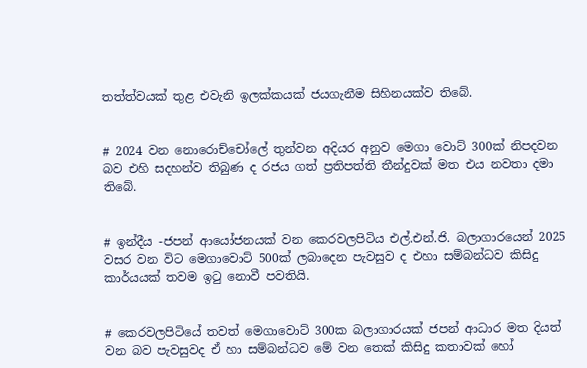තත්ත්වයක් තුළ එවැනි ඉලක්කයක් ජයගැනීම සිහිනයක්ව තිබේ.


# 2024 වන නොරොච්චෝලේ තුන්වන අදියර අනුව මෙගා වොට් 300ක් නිපදවන බව එහි සදහන්ව තිබුණ ද රජය ගත් ප්‍රතිපත්ති තීන්දුවක් මත එය නවතා දමා තිබේ.


# ඉන්දීය -ජපන් ආයෝජනයක් වන කෙරවලපිටිය එල්.එන්.ජි. බලාගාරයෙන් 2025 වසර වන විට මෙගාවොට් 500ක් ලබාදෙන පැවසුව ද එහා සම්බන්ධව කිසිදු කාර්යයක් තවම ඉටු නොවී පවතියි.


# කෙරවලපිටියේ තවත් මෙගාවොට් 300ක බලාගාරයක් ජපන් ආධාර මත දියත් වන බව පැවසුවද ඒ හා සම්බන්ධව මේ වන තෙක් කිසිදු කතාවක් හෝ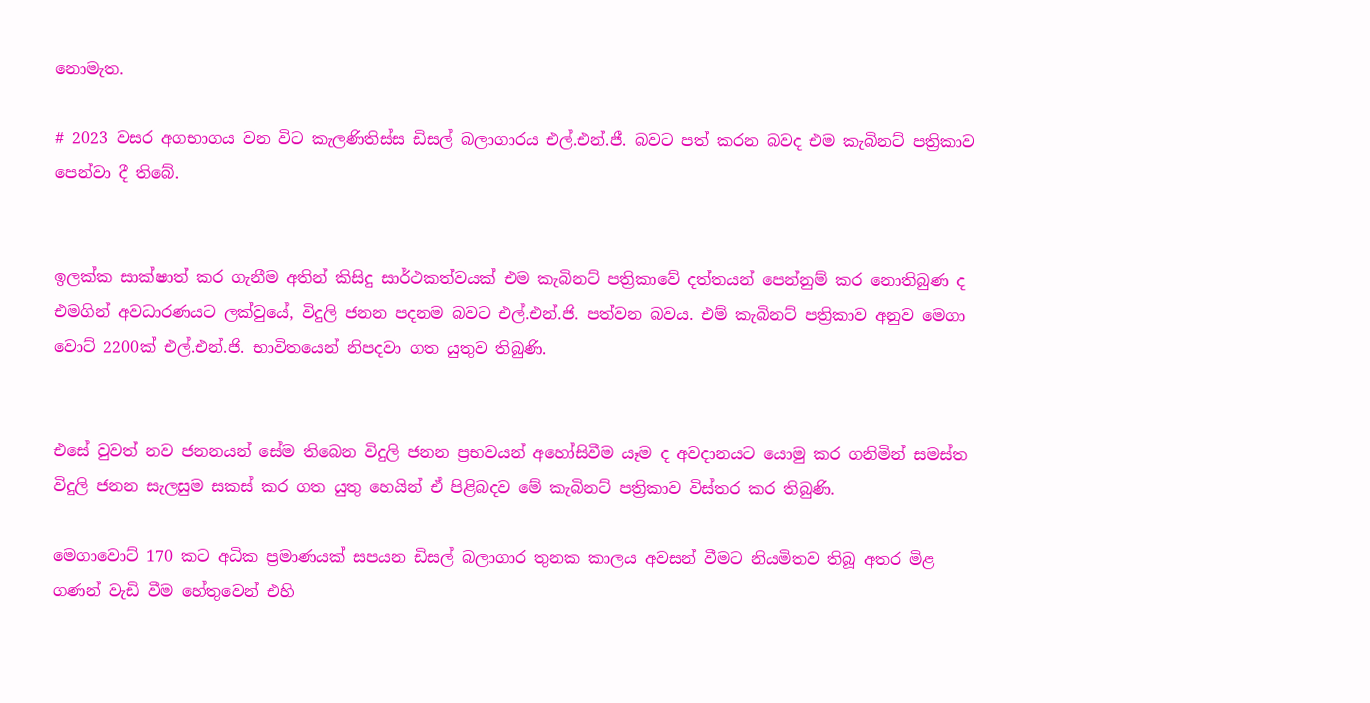නොමැත.

# 2023 වසර අගභාගය වන විට කැලණිතිස්ස ඩිසල් බලාගාරය එල්.එන්.ජී. බවට පත් කරන බවද එම කැබිනට් පත්‍රිකාව පෙන්වා දී තිබේ.


ඉලක්ක සාක්ෂාත් කර ගැනීම අතින් කිසිදු සාර්ථකත්වයක් එම කැබිනට් පත්‍රිකාවේ දත්තයන් පෙන්නුම් කර නොතිබුණ ද එමගින් අවධාරණයට ලක්වුයේ, විදුලි ජනන පදනම බවට එල්.එන්.ජි. පත්වන බවය. එම් කැබිනට් පත්‍රිකාව අනුව මෙගා වොට් 2200ක් එල්.එන්.ජි. භාවිතයෙන් නිපදවා ගත යුතුව තිබුණි.


එසේ වුවත් නව ජනනයන් සේම තිබෙන විදුලි ජනන ප්‍රභවයන් අහෝසිවීම යෑම ද අවදානයට යොමු කර ගනිමින් සමස්ත විදුලි ජනන සැලසුම සකස් කර ගත යුතු හෙයින් ඒ පිළිබදව මේ කැබිනට් පත්‍රිකාව විස්තර කර තිබුණි.

මෙගාවොට් 170 කට අධික ප්‍රමාණයක් සපයන ඩිසල් බලාගාර තුනක කාලය අවසන් වීමට නියමිතව තිබූ අතර මිළ ගණන් වැඩි වීම හේතුවෙන් එහි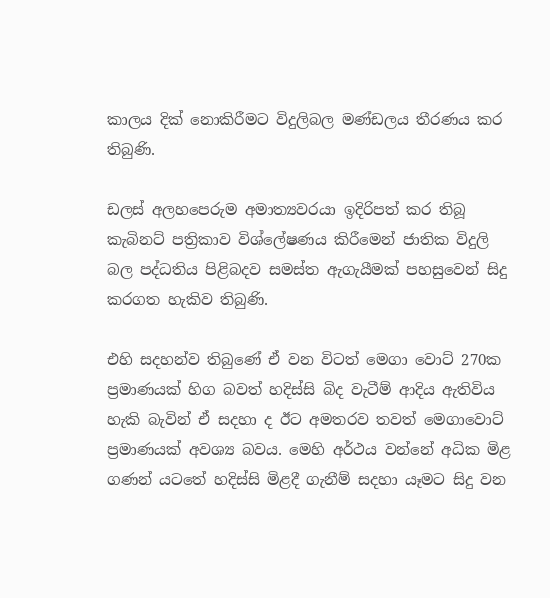කාලය දික් නොකිරීමට විදුලිබල මණ්ඩලය තීරණය කර තිබුණි.

ඩලස් අලහපෙරුම අමාත්‍යවරයා ඉදිරිපත් කර තිබූ කැබිනට් පත්‍රිකාව විශ්ලේෂණය කිරීමෙන් ජාතික විදුලි බල පද්ධතිය පිළිබදව සමස්ත ඇගැයීමක් පහසුවෙන් සිදු කරගත හැකිව තිබුණි.

එහි සදහන්ව තිබුණේ ඒ වන විටත් මෙගා වොට් 270ක ප්‍රමාණයක් හිග බවත් හදිස්සි බිද වැටීම් ආදිය ඇතිවිය හැකි බැවින් ඒ සදහා ද ඊට අමතරව තවත් මෙගාවොට් ප්‍රමාණයක් අවශ්‍ය බවය. මෙහි අර්ථය වන්නේ අධික මිළ ගණන් යටතේ හදිස්සි මිළදී ගැනීම් සදහා යෑමට සිදු වන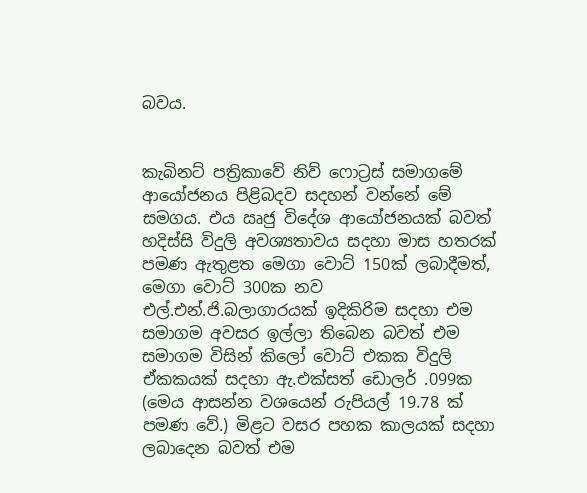බවය.


කැබිනට් පත්‍රිකාවේ නිව් ෆොට්‍රස් සමාගමේ ආයෝජනය පිළිබදව සදහන් වන්නේ මේ සමගය. එය ඍජු විදේශ ආයෝජනයක් බවත් හදිස්සි විදුලි අවශ්‍යතාවය සදහා මාස හතරක් පමණ ඇතුළත මෙගා වොට් 150ක් ලබාදීමත්, මෙගා වොට් 300ක නව එල්.එන්.ජි.බලාගාරයක් ඉදිකිරිම සදහා එම සමාගම අවසර ඉල්ලා තිබෙන බවත් එම සමාගම විසින් කිලෝ වොට් එකක විදුලි ඒකකයක් සදහා ඇ.එක්සත් ඩොලර් .099ක (මෙය ආසන්න වශයෙන් රුපියල් 19.78 ක් පමණ වේ.) මිළට වසර පහක කාලයක් සදහා ලබාදෙන බවත් එම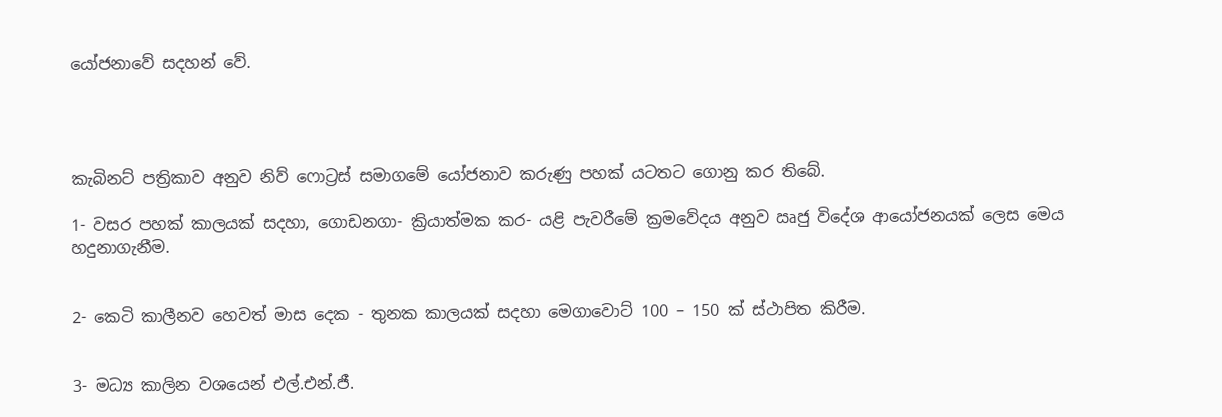යෝජනාවේ සදහන් වේ.




කැබිනට් පත්‍රිකාව අනුව නිව් ෆොට්‍රස් සමාගමේ යෝජනාව කරුණු පහක් යටතට ගොනු කර තිබේ.

1- වසර පහක් කාලයක් සදහා, ගොඩනගා- ක්‍රියාත්මක කර- යළි පැවරීමේ ක්‍රමවේදය අනුව ඍජු විදේශ ආයෝජනයක් ලෙස මෙය හදුනාගැනීම.


2- කෙටි කාලීනව හෙවත් මාස දෙක - තුනක කාලයක් සදහා මෙගාවොට් 100 – 150 ක් ස්ථාපිත කිරීම.


3- මධ්‍ය කාලින වශයෙන් එල්.එන්.ජී.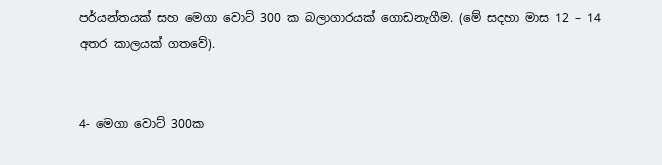පර්යන්තයක් සහ මෙගා වොට් 300 ක බලාගාරයක් ගොඩනැගීම. (මේ සදහා මාස 12 – 14 අතර කාලයක් ගතවේ).


4- මෙගා වොට් 300ක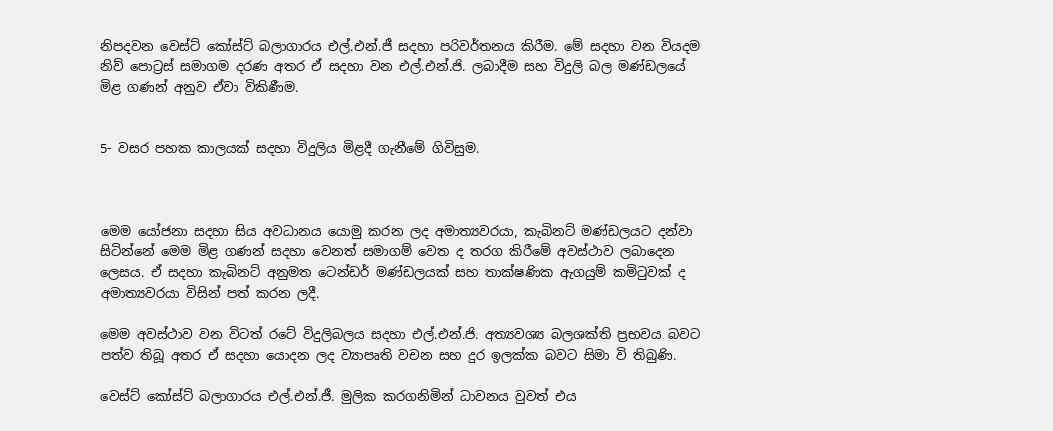නිපදවන වෙස්ට් කෝස්ට් බලාගාරය එල්.එන්.ජී සදහා පරිවර්තනය කිරීම. මේ සදහා වන වියදම නිව් පොට්‍රස් සමාගම දරණ අතර ඒ සදහා වන එල්.එන්.ජි. ලබාදීම සහ විදුලි බල මණ්ඩලයේ මිළ ගණන් අනුව ඒවා විකිණීම.


5- වසර පහක කාලයක් සදහා විදුලිය මිළදී ගැනීමේ ගිවිසුම.



මෙම යෝජනා සදහා සිය අවධානය යොමු කරන ලද අමාත්‍යවරයා, කැබිනට් මණ්ඩලයට දන්වා සිටින්නේ මෙම මිළ ගණන් සදහා වෙනත් සමාගම් වෙත ද තරග කිරීමේ අවස්ථාව ලබාදෙන ලෙසය. ඒ සදහා කැබිනට් අනුමත ටෙන්ඩර් මණ්ඩලයක් සහ තාක්ෂණික ඇගයුම් කමිටුවක් ද අමාත්‍යවරයා විසින් පත් කරන ලදී.

මෙම අවස්ථාව වන විටත් රටේ විදුලිබලය සදහා එල්.එන්.ජි. අත්‍යවශ්‍ය බලශක්ති ප්‍රභවය බවට පත්ව තිබූ අතර ඒ සදහා යොදන ලද ව්‍යාපෘති වචන සහ දුර ඉලක්ක බවට සිමා වි තිබුණි.

වෙස්ට් කෝස්ට් බලාගාරය එල්.එන්.ජී. මුලික කරගනිමින් ධාවනය වුවත් එය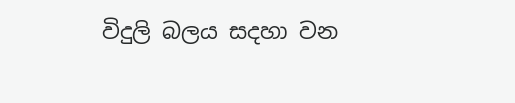විදුලි බලය සදහා වන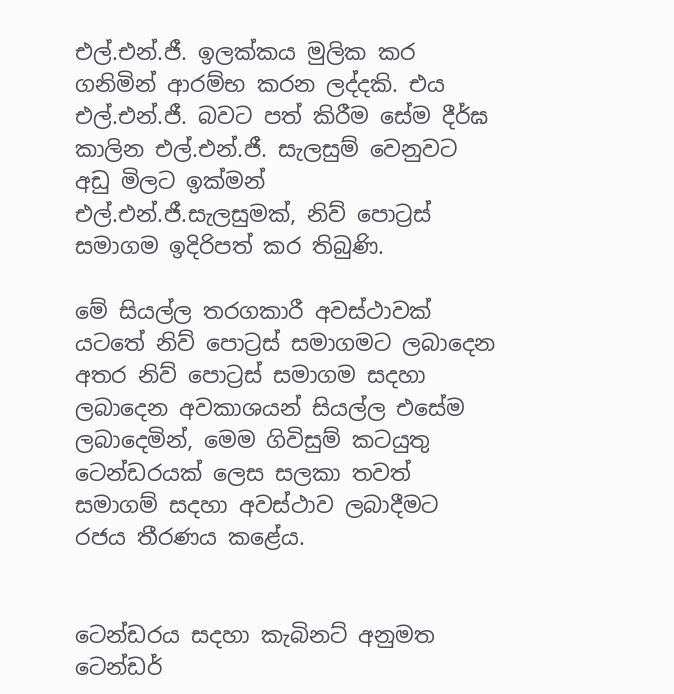එල්.එන්.ජී. ඉලක්කය මුලික කර ගනිමින් ආරම්භ කරන ලද්දකි. එය එල්.එන්.ජී. බවට පත් කිරීම සේම දීර්ඝ කාලින එල්.එන්.ජී. සැලසුම් වෙනුවට අඩු මිලට ඉක්මන් එල්.එන්.ජී.සැලසුමක්, නිව් පොට්‍රස් සමාගම ඉදිරිපත් කර තිබුණි.

මේ සියල්ල තරගකාරී අවස්ථාවක් යටතේ නිව් පොට්‍රස් සමාගමට ලබාදෙන අතර නිව් පොට්‍රස් සමාගම සදහා ලබාදෙන අවකාශයන් සියල්ල එසේම ලබාදෙමින්, මෙම ගිවිසුම් කටයුතු ටෙන්ඩරයක් ලෙස සලකා තවත් සමාගම් සදහා අවස්ථාව ලබාදීමට රජය තීරණය කළේය.


ටෙන්ඩරය සදහා කැබිනට් අනුමත ටෙන්ඩර්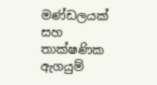මණ්ඩලයක් සහ තාක්ෂණික ඇගයුම්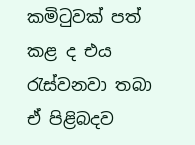කමිටුවක් පත් කළ ද එය රැස්වනවා තබා ඒ පිළිබදව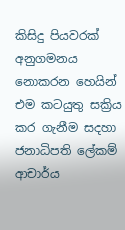කිසිදු පියවරක් අනුගමනය නොකරන හෙයින් එම කටයුතු සක්‍රිය කර ගැනීම සදහා ජනාධිපති ලේකම් ආචාර්ය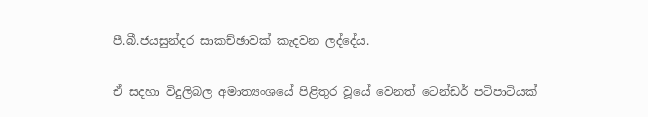පී.බී.ජයසුන්දර සාකච්ඡාවක් කැදවන ලද්දේය.


ඒ සදහා විදුලිබල අමාත්‍යංශයේ පිළිතුර වූයේ වෙනත් ටෙන්ඩර් පටිපාටියක්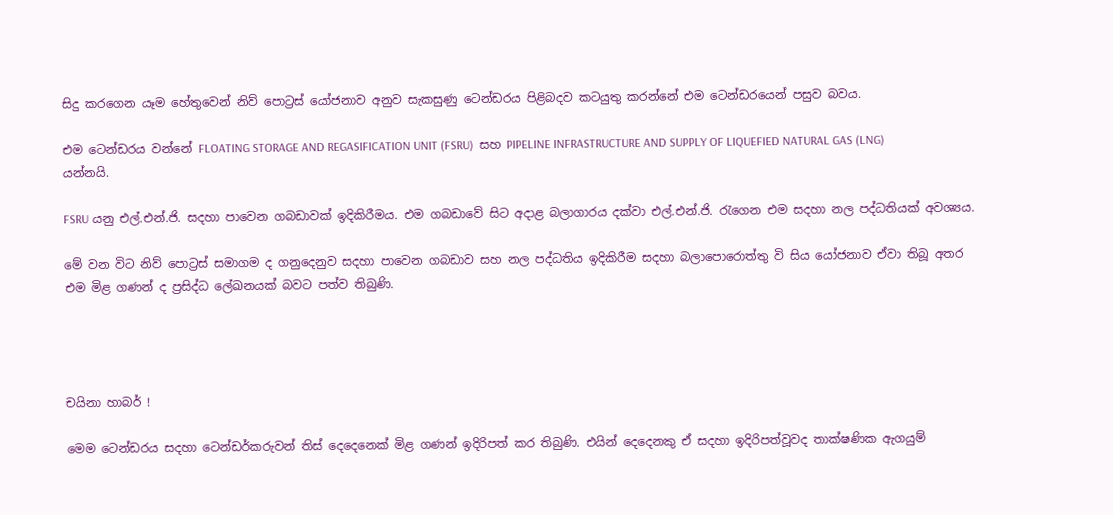සිදු කරගෙන යෑම හේතුවෙන් නිව් පොට්‍රස් යෝජනාව අනුව සැකසුණු ටෙන්ඩරය පිළිබදව කටයුතු කරන්නේ එම ටෙන්ඩරයෙන් පසුව බවය.

එම ටෙන්ඩරය වන්නේ FLOATING STORAGE AND REGASIFICATION UNIT (FSRU)  සහ PIPELINE INFRASTRUCTURE AND SUPPLY OF LIQUEFIED NATURAL GAS (LNG) යන්නයි.

FSRU යනු එල්.එන්.ජි. සදහා පාවෙන ගබඩාවක් ඉදිකිරීමය. එම ගබඩාවේ සිට අදාළ බලාගාරය දක්වා එල්.එන්.ජි. රැගෙන එම සදහා නල පද්ධතියක් අවශ්‍යය.

මේ වන විට නිව් පොට්‍රස් සමාගම ද ගනුදෙනුව සදහා පාවෙන ගබඩාව සහ නල පද්ධතිය ඉදිකිරීම සදහා බලාපොරොත්තු වි සිය යෝජනාව ඒවා තිබූ අතර එම මිළ ගණන් ද ප්‍රසිද්ධ ලේඛනයක් බවට පත්ව තිබුණි.




චයිනා හාබර් !

මෙම ටෙන්ඩරය සදහා ටෙන්ඩර්කරුවන් තිස් දෙදෙනෙක් මිළ ගණන් ඉදිරිපත් කර තිබුණි. එයින් දෙදෙනකු ඒ සදහා ඉදිරිපත්වූවද තාක්ෂණික ඇගයුම්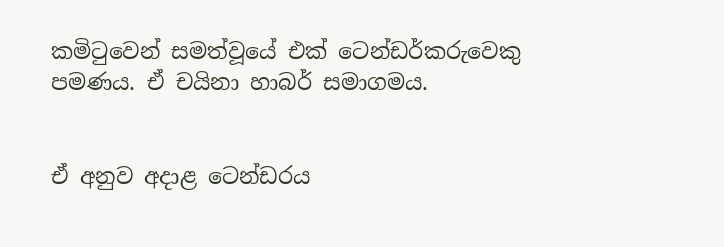කමිටුවෙන් සමත්වූයේ එක් ටෙන්ඩර්කරුවෙකු පමණය. ඒ චයිනා හාබර් සමාගමය.


ඒ අනුව අදාළ ටෙන්ඩරය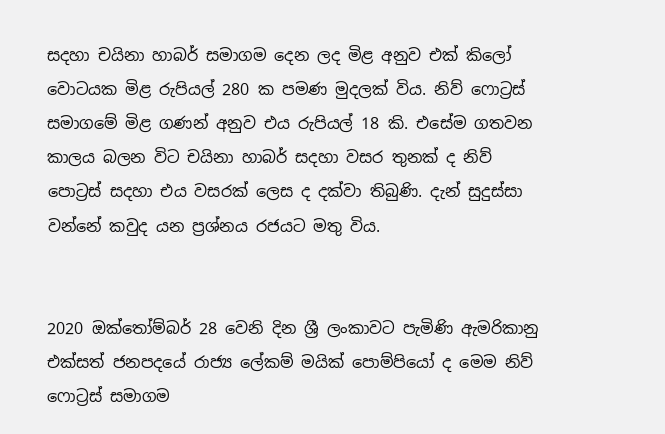සදහා චයිනා හාබර් සමාගම දෙන ලද මිළ අනුව එක් කිලෝ වොටයක මිළ රුපියල් 280 ක පමණ මුදලක් විය. නිව් ෆොට්‍රස් සමාගමේ මිළ ගණන් අනුව එය රුපියල් 18 කි. එසේම ගතවන කාලය බලන විට චයිනා හාබර් සදහා වසර තුනක් ද නිව් පොට්‍රස් සදහා එය වසරක් ලෙස ද දක්වා තිබුණි. දැන් සුදුස්සා වන්නේ කවුද යන ප්‍රශ්නය රජයට මතු විය.


2020 ඔක්තෝම්බර් 28 වෙනි දින ශ්‍රී ලංකාවට පැමිණි ඇමරිකානු එක්සත් ජනපදයේ රාජ්‍ය ලේකම් මයික් පොම්පියෝ ද මෙම නිව් ෆොට්‍රස් සමාගම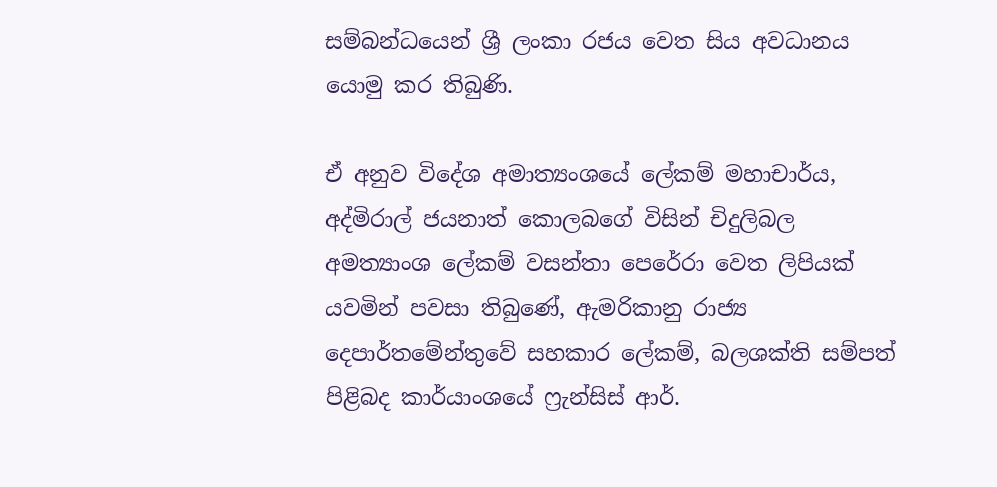සම්බන්ධයෙන් ශ්‍රී ලංකා රජය වෙත සිය අවධානය යොමු කර තිබුණි.

ඒ අනුව විදේශ අමාත්‍යංශයේ ලේකම් මහාචාර්ය, අද්මිරාල් ජයනාත් කොලබගේ විසින් චිදුලිබල අමත්‍යාංශ ලේකම් වසන්තා පෙරේරා වෙත ලිපියක් යවමින් පවසා තිබුණේ, ඇමරිකානු රාජ්‍ය දෙපාර්තමේන්තුවේ සහකාර ලේකම්, බලශක්ති සම්පත් පිළිබද කාර්යාංශයේ ෆ්‍රැන්සිස් ආර්.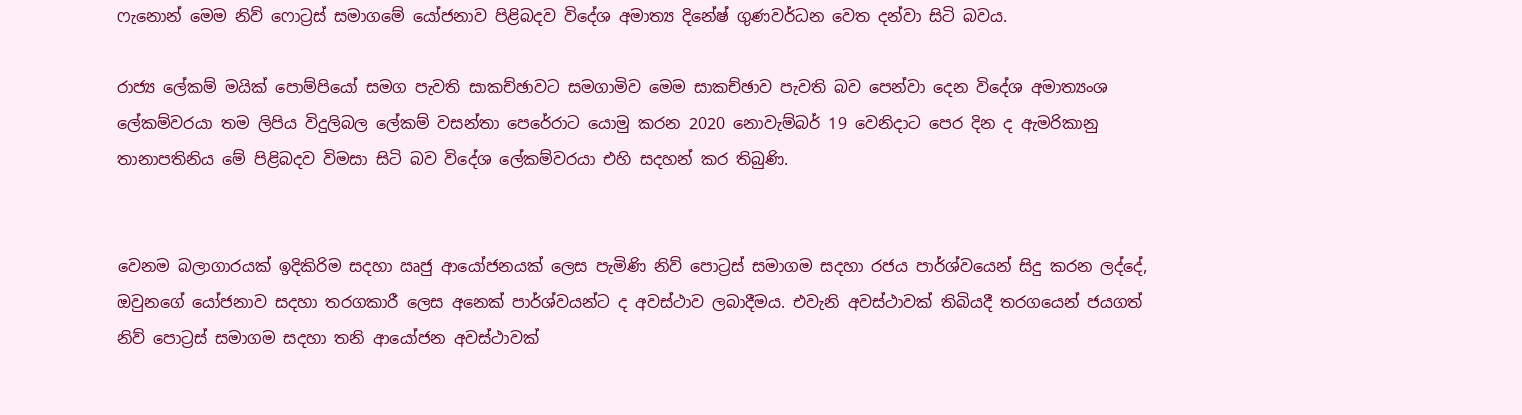ෆැනොන් මෙම නිව් ෆොට්‍රස් සමාගමේ යෝජනාව පිළිබදව විදේශ අමාත්‍ය දිනේෂ් ගුණවර්ධන වෙත දන්වා සිටි බවය.

රාජ්‍ය ලේකම් මයික් පොම්පියෝ සමග පැවති සාකච්ඡාවට සමගාමිව මෙම සාකච්ඡාව පැවති බව පෙන්වා දෙන විදේශ අමාත්‍යංශ ලේකම්වරයා තම ලිපිය විදුලිබල ලේකම් වසන්තා පෙරේරාට යොමු කරන 2020 නොවැම්බර් 19 වෙනිදාට පෙර දින ද ඇමරිකානු තානාපතිනිය මේ පිළිබදව විමසා සිටි බව විදේශ ලේකම්වරයා එහි සදහන් කර තිබුණි.


වෙනම බලාගාරයක් ඉදිකිරිම සදහා ඍජු ආයෝජනයක් ලෙස පැමිණි නිව් පොට්‍රස් සමාගම සදහා රජය පාර්ශ්වයෙන් සිදු කරන ලද්දේ, ඔවුනගේ යෝජනාව සදහා තරගකාරී ලෙස අනෙක් පාර්ශ්වයන්ට ද අවස්ථාව ලබාදීමය. එවැනි අවස්ථාවක් තිබියදී තරගයෙන් ජයගත් නිව් පොට්‍රස් සමාගම සදහා තනි ආයෝජන අවස්ථාවක්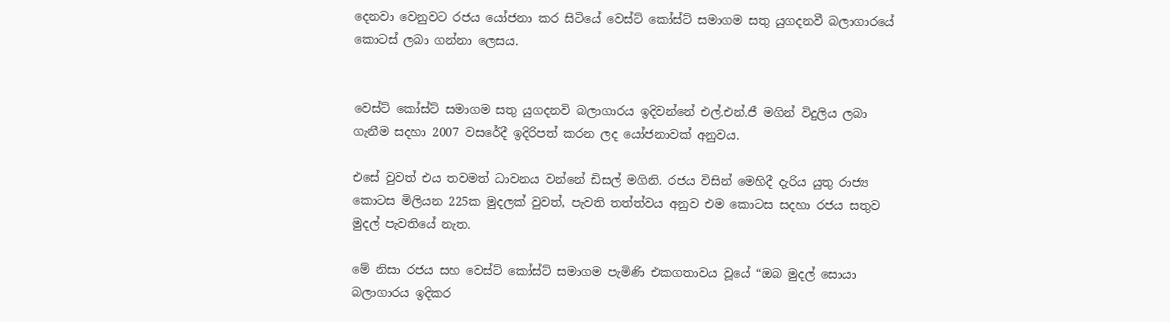දෙනවා වෙනුවට රජය යෝජනා කර සිටියේ වෙස්ට් කෝස්ට් සමාගම සතු යුගදනවී බලාගාරයේ කොටස් ලබා ගන්නා ලෙසය.


වෙස්ට් කෝස්ට් සමාගම සතු යුගදනවි බලාගාරය ඉදිවන්නේ එල්.එන්.ජී මගින් විදුලිය ලබා ගැනීම සදහා 2007 වසරේදී ඉදිරිපත් කරන ලද යෝජනාවක් අනුවය.

එසේ වුවත් එය තවමත් ධාවනය වන්නේ ඩිසල් මගිනි. රජය විසින් මෙහිදී දැරිය යුතු රාජ්‍ය කොටස මිලියන 225ක මුදලක් වුවත්, පැවති තත්ත්වය අනුව එම කොටස සදහා රජය සතුව මුදල් පැවතියේ නැත.

මේ නිසා රජය සහ වෙස්ට් කෝස්ට් සමාගම පැමිණි එකගතාවය වූයේ “ඔබ මුදල් සොයා බලාගාරය ඉදිකර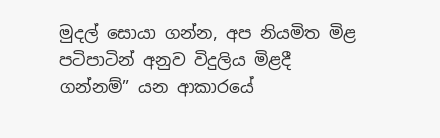මුදල් සොයා ගන්න, අප නියමිත මිළ පටිපාටින් අනුව විදුලිය මිළදී ගන්නම්” යන ආකාරයේ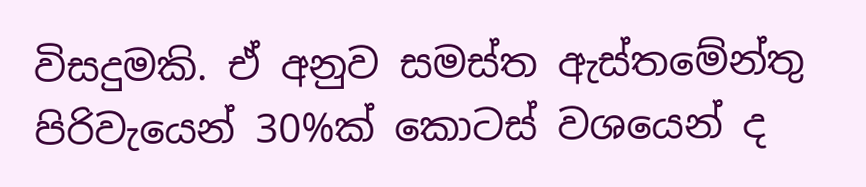විසදුමකි. ඒ අනුව සමස්ත ඇස්තමේන්තු පිරිවැයෙන් 30%ක් කොටස් වශයෙන් ද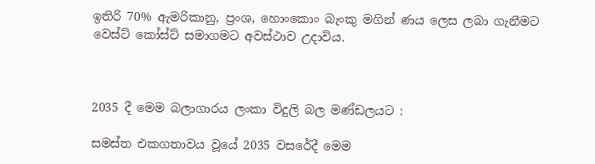ඉතිරි 70% ඇමරිකානු, ප්‍රංශ, හොංකොං බැංකු මගින් ණය ලෙස ලබා ගැනීමට වෙස්ට් කෝස්ට් සමාගමට අවස්ථාව උදාවිය.



2035 දී මෙම බලාගාරය ලංකා විදුලි බල මණ්ඩලයට :

සමස්ත එකගතාවය වූයේ 2035 වසරේදී මෙම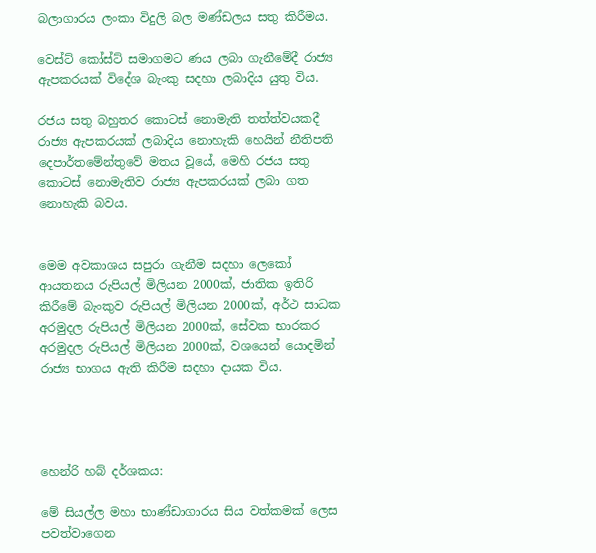බලාගාරය ලංකා විදුලි බල මණ්ඩලය සතු කිරීමය.

වෙස්ට් කෝස්ට් සමාගමට ණය ලබා ගැනීමේදී රාජ්‍ය ඇපකරයක් විදේශ බැංකු සදහා ලබාදිය යුතු විය.

රජය සතු බහුතර කොටස් නොමැති තත්ත්වයකදී රාජ්‍ය ඇපකරයක් ලබාදිය නොහැකි හෙයින් නීතිපති දෙපාර්තමේන්තුවේ මතය වූයේ, මෙහි රජය සතු කොටස් නොමැතිව රාජ්‍ය ඇපකරයක් ලබා ගත නොහැකි බවය.


මෙම අවකාශය සපුරා ගැනීම සදහා ලෙකෝ ආයතනය රුපියල් මිලියන 2000ක්, ජාතික ඉතිරි කිරීමේ බැංකුව රුපියල් මිලියන 2000ක්, අර්ථ සාධක අරමුදල රුපියල් මිලියන 2000ක්, සේවක භාරකර අරමුදල රුපියල් මිලියන 2000ක්, වශයෙන් යොදමින් රාජ්‍ය භාගය ඇති කිරීම සදහා දායක විය.




හෙන්රි හබ් දර්ශකය:

මේ සියල්ල මහා භාණ්ඩාගාරය සිය වත්කමක් ලෙස පවත්වාගෙන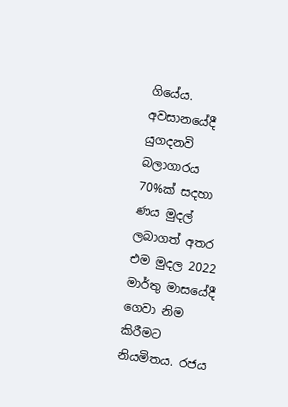ගියේය. අවසානයේදී යුගදනවි බලාගාරය 70%ක් සදහා ණය මුදල් ලබාගත් අතර එම මුදල 2022 මාර්තු මාසයේදී ගෙවා නිම කිරීමට නියමිතය. රජය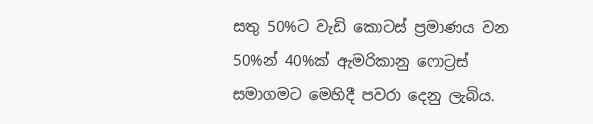සතු 50%ට වැඩි කොටස් ප්‍රමාණය වන 50%න් 40%ක් ඇමරිකානු ෆොට්‍රස් සමාගමට මෙහිදී පවරා දෙනු ලැබිය.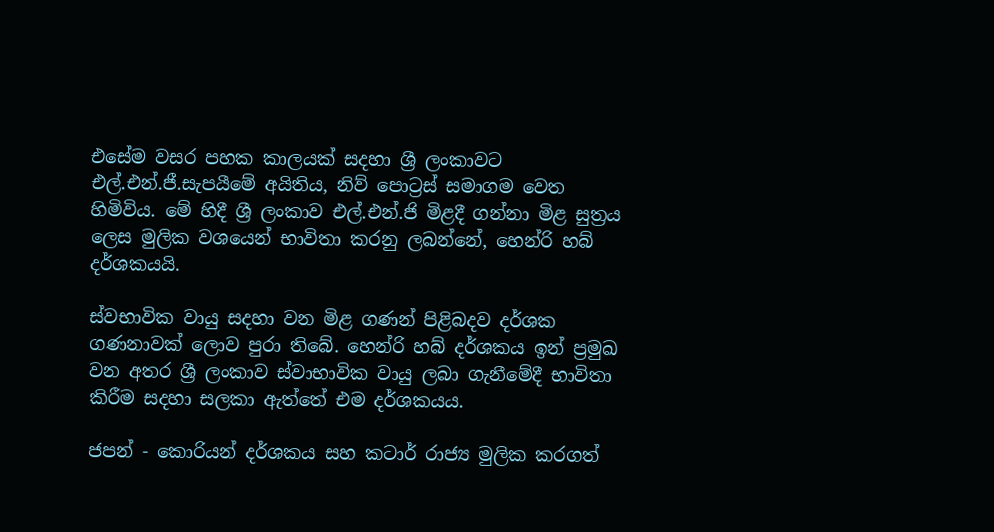එසේම වසර පහක කාලයක් සදහා ශ්‍රී ලංකාවට එල්.එන්.ජී.සැපයීමේ අයිතිය, නිව් පොට්‍රස් සමාගම වෙත හිමිවිය. මේ හිදී ශ්‍රී ලංකාව එල්.එන්.ජි මිළදී ගන්නා මිළ සුත්‍රය ලෙස මුලික වශයෙන් භාවිතා කරනු ලබන්නේ, හෙන්රි හබ් දර්ශකයයි.

ස්වභාවික වායු සදහා වන මිළ ගණන් පිළිබදව දර්ශක ගණනාවක් ලොව පුරා තිබේ. හෙන්රි හබ් දර්ශකය ඉන් ප්‍රමුඛ වන අතර ශ්‍රී ලංකාව ස්වාභාවික වායු ලබා ගැනීමේදී භාවිතා කිරීම සදහා සලකා ඇත්තේ එම දර්ශකයය.

ජපන් - කොරියන් දර්ශකය සහ කටාර් රාජ්‍ය මුලික කරගත්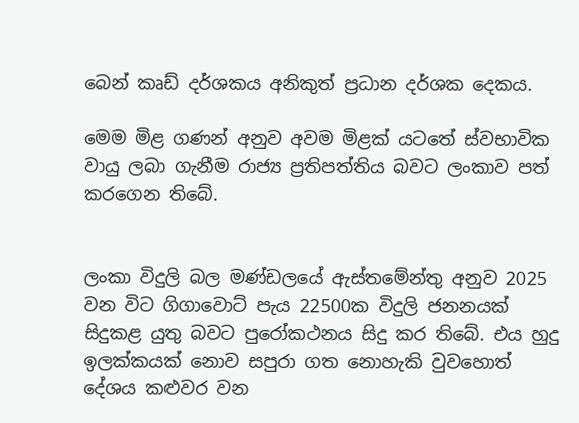බෙන් කෘඩ් දර්ශකය අනිකුත් ප්‍රධාන දර්ශක දෙකය.

මෙම මිළ ගණන් අනුව අවම මිළක් යටතේ ස්වභාවික වායු ලබා ගැනීම රාජ්‍ය ප්‍රතිපත්තිය බවට ලංකාව පත් කරගෙන තිබේ.


ලංකා විදුලි බල මණ්ඩලයේ ඇස්තමේන්තු අනුව 2025 වන විට ගිගාවොට් පැය 22500ක විදුලි ජනනයක් සිදුකළ යුතු බවට පුරෝකථනය සිදු කර තිබේ. එය හුදු ඉලක්කයක් නොව සපුරා ගත නොහැකි වුවහොත් දේශය කළුවර වන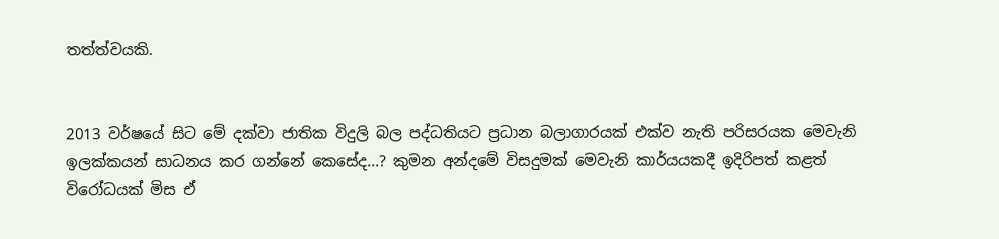තත්ත්වයකි.


2013 වර්ෂයේ සිට මේ දක්වා ජාතික විදුලි බල පද්ධතියට ප්‍රධාන බලාගාරයක් එක්ව නැති පරිසරයක මෙවැනි ඉලක්කයන් සාධනය කර ගන්නේ කෙසේද...? කුමන අන්දමේ විසදුමක් මෙවැනි කාර්යයකදී ඉදිරිපත් කළත් විරෝධයක් මිස ඒ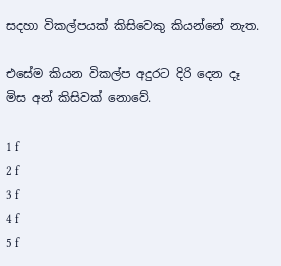සදහා විකල්පයක් කිසිවෙකු කියන්නේ නැත.

එසේම කියන විකල්ප අදුරට දිරි දෙන දෑ මිස අන් කිසිවක් නොවේ.

1 f
2 f
3 f
4 f
5 f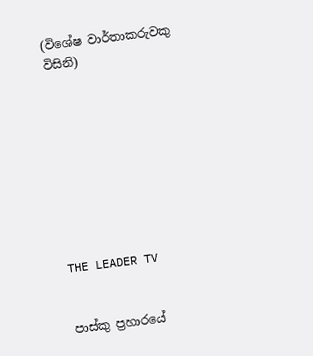(විශේෂ වාර්තාකරුවකු විසිනි)









THE LEADER TV


පාස්කු ප්‍රහාරයේ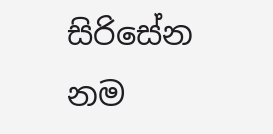සිරිසේන නම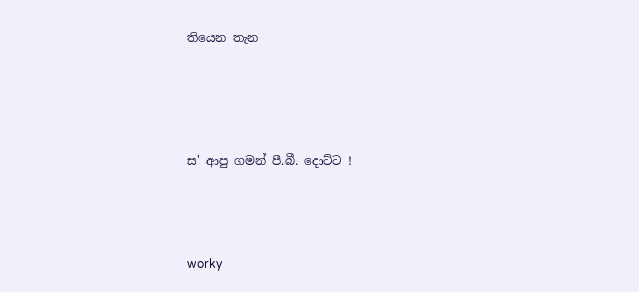තියෙන තැන





ස' ආපු ගමන් පී.බී. දොට්ට !




worky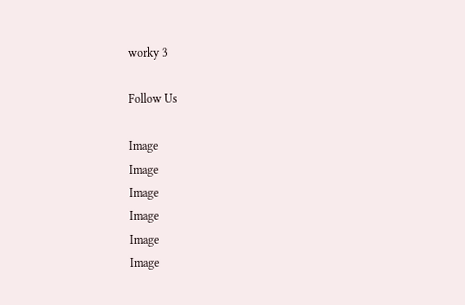worky 3

Follow Us

Image
Image
Image
Image
Image
Image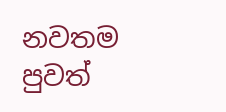නවතම පුවත්